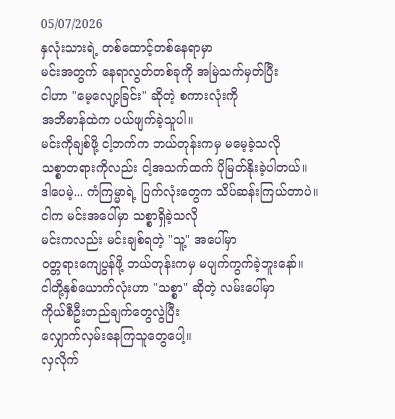05/07/2026
နှလုံးသားရဲ့ တစ်ထောင့်တစ်နေရာမှာ
မင်းအတွက် နေရာလွတ်တစ်ခုကို အမြဲသက်မှတ်ပြီး
ငါဟာ "မေ့လျော့ခြင်း" ဆိုတဲ့ စကားလုံးကို
အဘိဓာန်ထဲက ပယ်ဖျက်ခဲ့သူပါ။
မင်းကိုချစ်ဖို့ ငါ့ဘက်က ဘယ်တုန်းကမှ မမေ့ခဲ့သလို
သစ္စာတရားကိုလည်း ငါ့အသက်ထက် ပိုမြတ်နိုးခဲ့ပါတယ်။
ဒါပေမဲ့... ကံကြမ္မာရဲ့ ပြက်လုံးတွေက သိပ်ဆန်းကြယ်တာပဲ။
ငါက မင်းအပေါ်မှာ သစ္စာရှိခဲ့သလို
မင်းကလည်း မင်းချစ်ရတဲ့ "သူ့" အပေါ်မှာ
ဝတ္တရားကျေပွန်ဖို့ ဘယ်တုန်းကမှ မပျက်ကွက်ခဲ့ဘူးနော်။
ငါတို့နှစ်ယောက်လုံးဟာ "သစ္စာ" ဆိုတဲ့ လမ်းပေါ်မှာ
ကိုယ်စီဦးတည်ချက်တွေလွဲပြီး
လျှောက်လှမ်းနေကြသူတွေပေါ့။
လှလိုက်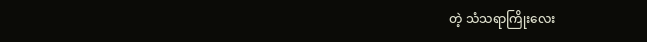တဲ့ သံသရာကြိုးလေး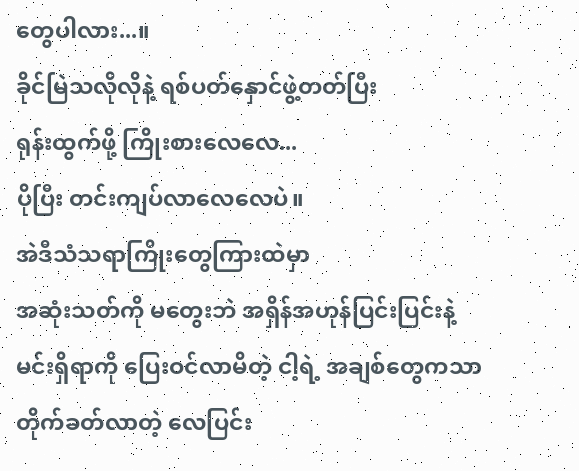တွေပါလား...။
ခိုင်မြဲသလိုလိုနဲ့ ရစ်ပတ်နှောင်ဖွဲ့တတ်ပြီး
ရုန်းထွက်ဖို့ ကြိုးစားလေလေ...
ပိုပြီး တင်းကျပ်လာလေလေပဲ။
အဲဒီသံသရာကြိုးတွေကြားထဲမှာ
အဆုံးသတ်ကို မတွေးဘဲ အရှိန်အဟုန်ပြင်းပြင်းနဲ့
မင်းရှိရာကို ပြေးဝင်လာမိတဲ့ ငါ့ရဲ့ အချစ်တွေကသာ
တိုက်ခတ်လာတဲ့ လေပြင်း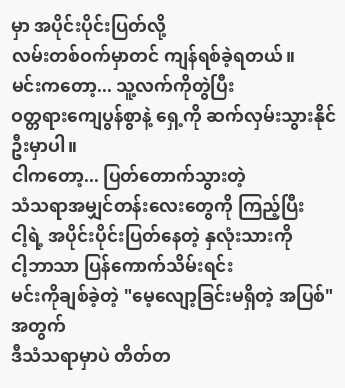မှာ အပိုင်းပိုင်းပြတ်လို့
လမ်းတစ်ဝက်မှာတင် ကျန်ရစ်ခဲ့ရတယ်။
မင်းကတော့... သူ့လက်ကိုတွဲပြီး
ဝတ္တရားကျေပွန်စွာနဲ့ ရှေ့ကို ဆက်လှမ်းသွားနိုင်ဦးမှာပါ။
ငါကတော့... ပြတ်တောက်သွားတဲ့
သံသရာအမျှင်တန်းလေးတွေကို ကြည့်ပြီး
ငါ့ရဲ့ အပိုင်းပိုင်းပြတ်နေတဲ့ နှလုံးသားကို
ငါ့ဘာသာ ပြန်ကောက်သိမ်းရင်း
မင်းကိုချစ်ခဲ့တဲ့ "မေ့လျော့ခြင်းမရှိတဲ့ အပြစ်" အတွက်
ဒီသံသရာမှာပဲ တိတ်တ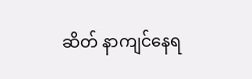ဆိတ် နာကျင်နေရ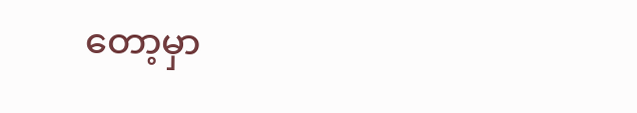တော့မှာ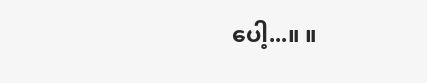ပေါ့...။ ။